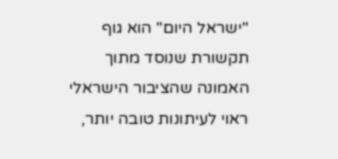"ישראל היום" הוא גוף תקשורת שנוסד מתוך האמונה שהציבור הישראלי ראוי לעיתונות טובה יותר,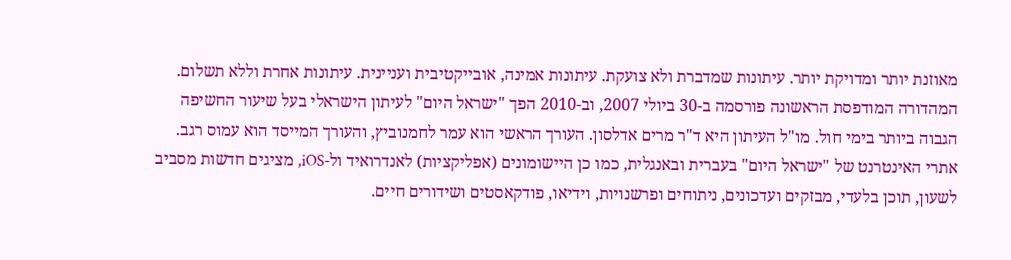מאוזנת יותר ומדויקת יותר. עיתונות שמדברת ולא צועקת. עיתונות אמינה, אובייקטיבית ועניינית. עיתונות אחרת וללא תשלום. המהדורה המודפסת הראשונה פורסמה ב-30 ביולי 2007, וב-2010 הפך "ישראל היום" לעיתון הישראלי בעל שיעור החשיפה הגבוה ביותר בימי חול. מו"ל העיתון היא ד"ר מרים אדלסון. העורך הראשי הוא עמר לחמנוביץ, והעורך המייסד הוא עמוס רגב. אתרי האינטרנט של "ישראל היום" בעברית ובאנגלית, כמו כן היישומונים (אפליקציות) לאנדרואיד ול-iOS, מציגים חדשות מסביב לשעון, תוכן בלעדי, מבזקים ועדכונים, ניתוחים ופרשנויות, וידיאו, פודקאסטים ושידורים חיים.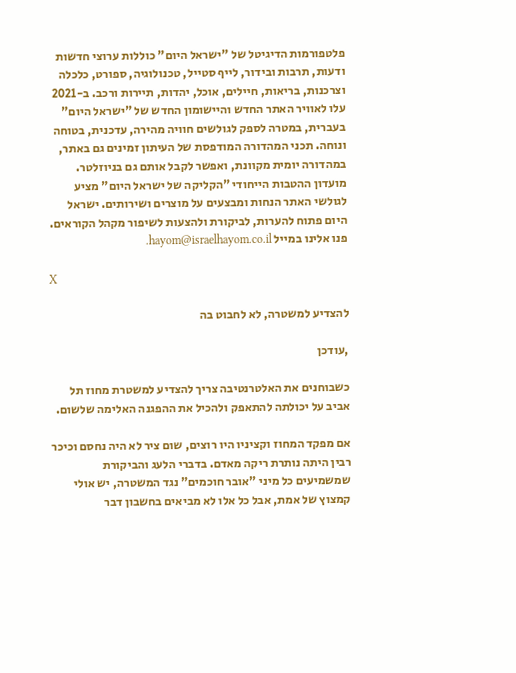פלטפורמות הדיגיטל של "ישראל היום" כוללות ערוצי חדשות ודעות, תרבות ובידור, לייף סטייל, טכנולוגיה, ספורט, כלכלה וצרכנות, בריאות, חיילים, אוכל, יהדות, תיירות ורכב. ב-2021 עלו לאוויר האתר החדש והיישומון החדש של "ישראל היום" בעברית, במטרה לספק לגולשים חוויה מהירה, עדכנית, בטוחה ונוחה. תכני המהדורה המודפסת של העיתון זמינים גם באתר, במהדורה יומית מקוונת, ואפשר לקבל אותם גם בניוזלטר. מועדון ההטבות הייחודי "הקליקה של ישראל היום" מציע לגולשי האתר הנחות ומבצעים על מוצרים ושירותים. ישראל היום פתוח להערות, לביקורת ולהצעות לשיפור מקהל הקוראים. פנו אלינו במייל hayom@israelhayom.co.il.

X

להצדיע למשטרה, לא לחבוט בה

,עודכן

כשבוחנים את האלטרנטיבה צריך להצדיע למשטרת מחוז תל אביב על יכולתה להתאפק ולהכיל את ההפגנה האלימה שלשום.

אם מפקד המחוז וקציניו היו רוצים, שום ציר לא היה נחסם וכיכר רבין היתה נותרת ריקה מאדם. בדברי הלעג והביקורת שמשמיעים כל מיני "אובר חוכמים" נגד המשטרה, יש אולי קמצוץ של אמת, אבל כל אלו לא מביאים בחשבון דבר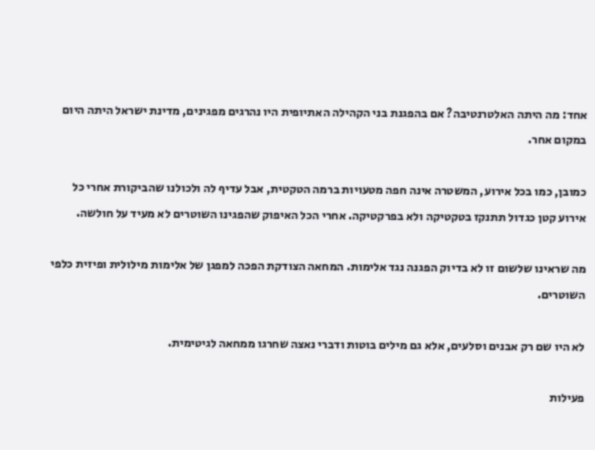אחד: מה היתה האלטרנטיבה? אם בהפגנת בני הקהילה האתיופית היו נהרגים מפגינים, מדינת ישראל היתה היום במקום אחר.

כמובן, כמו בכל אירוע, המשטרה אינה חפה מטעויות ברמה הטקטית, אבל עדיף לה ולכולנו שהביקורת אחרי כל אירוע קטן כגדול תתנקז בטקטיקה ולא בפרקטיקה. אחרי הכל האיפוק שהפגינו השוטרים לא מעיד על חולשה.

מה שראינו שלשום זו לא בדיוק הפגנה נגד אלימות. המחאה הצודקת הפכה למפגן של אלימות מילולית ופיזית כלפי השוטרים.

לא היו שם רק אבנים וסלעים, אלא גם מילים בוטות ודברי נאצה שחרגו ממחאה לגיטימית.

פעילות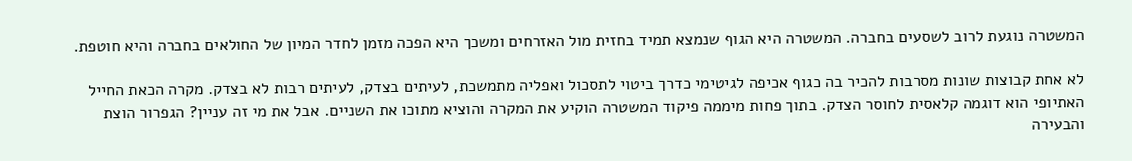המשטרה נוגעת לרוב לשסעים בחברה. המשטרה היא הגוף שנמצא תמיד בחזית מול האזרחים ומשכך היא הפכה מזמן לחדר המיון של החולאים בחברה והיא חוטפת.

לא אחת קבוצות שונות מסרבות להכיר בה כגוף אכיפה לגיטימי כדרך ביטוי לתסכול ואפליה מתמשכת, לעיתים בצדק, לעיתים רבות לא בצדק. מקרה הכאת החייל האתיופי הוא דוגמה קלאסית לחוסר הצדק. בתוך פחות מיממה פיקוד המשטרה הוקיע את המקרה והוציא מתוכו את השניים. אבל את מי זה עניין? הגפרור הוצת והבעירה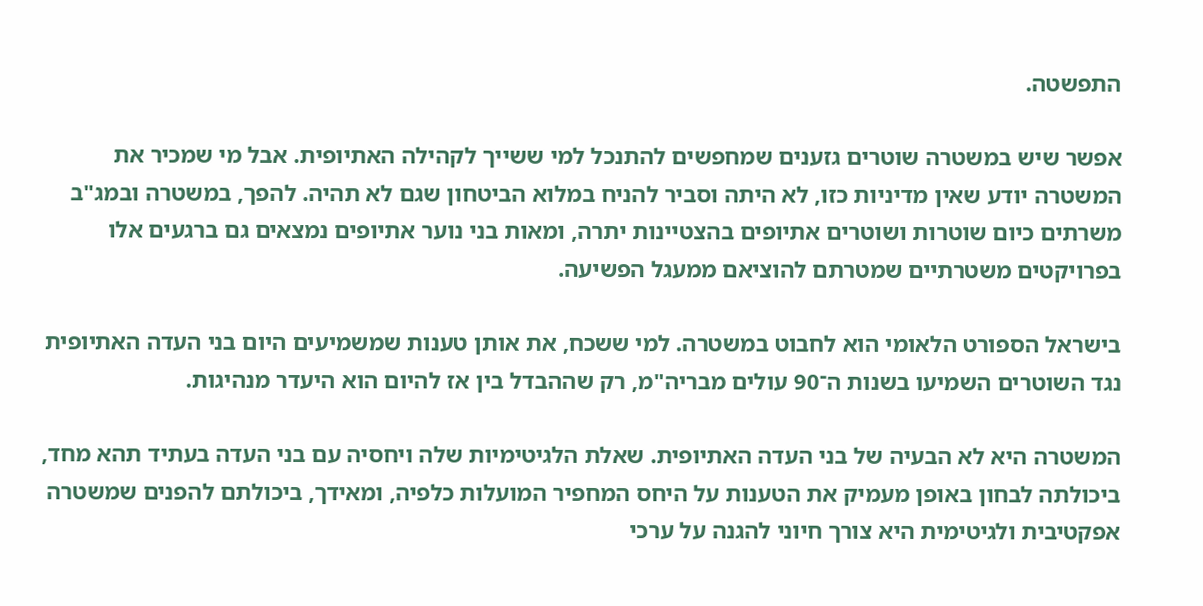התפשטה.

אפשר שיש במשטרה שוטרים גזענים שמחפשים להתנכל למי ששייך לקהילה האתיופית. אבל מי שמכיר את המשטרה יודע שאין מדיניות כזו, לא היתה וסביר להניח במלוא הביטחון שגם לא תהיה. להפך, במשטרה ובמג"ב משרתים כיום שוטרות ושוטרים אתיופים בהצטיינות יתרה, ומאות בני נוער אתיופים נמצאים גם ברגעים אלו בפרויקטים משטרתיים שמטרתם להוציאם ממעגל הפשיעה.

בישראל הספורט הלאומי הוא לחבוט במשטרה. למי ששכח, את אותן טענות שמשמיעים היום בני העדה האתיופית נגד השוטרים השמיעו בשנות ה־90 עולים מבריה"מ, רק שההבדל בין אז להיום הוא היעדר מנהיגות.

המשטרה היא לא הבעיה של בני העדה האתיופית. שאלת הלגיטימיות שלה ויחסיה עם בני העדה בעתיד תהא מחד, ביכולתה לבחון באופן מעמיק את הטענות על היחס המחפיר המועלות כלפיה, ומאידך, ביכולתם להפנים שמשטרה אפקטיבית ולגיטימית היא צורך חיוני להגנה על ערכי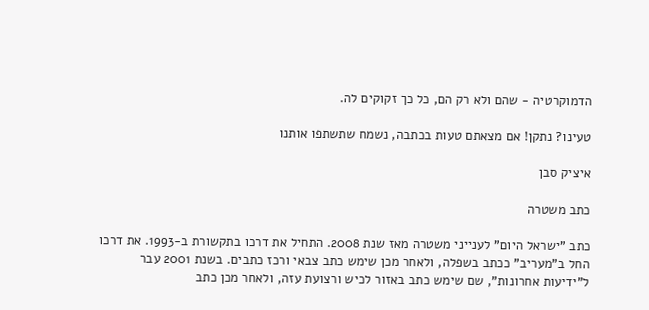הדמוקרטיה - שהם ולא רק הם, כל כך זקוקים לה.

טעינו? נתקן! אם מצאתם טעות בכתבה, נשמח שתשתפו אותנו

איציק סבן

כתב משטרה

כתב "ישראל היום" לענייני משטרה מאז שנת 2008. התחיל את דרכו בתקשורת ב-1993. את דרכו החל ב"מעריב" ככתב בשפלה, ולאחר מכן שימש כתב צבאי ורכז כתבים. בשנת 2001 עבר ל"ידיעות אחרונות", שם שימש כתב באזור לכיש ורצועת עזה, ולאחר מכן כתב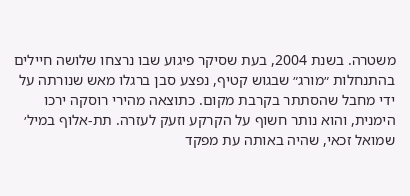משטרה. בשנת 2004, בעת שסיקר פיגוע שבו נרצחו שלושה חיילים בהתנחלות ״מורג״ שבגוש קטיף, נפצע סבן ברגלו מאש שנורתה על ידי מחבל שהסתתר בקרבת מקום. כתוצאה מהירי רוסקה ירכו הימנית, והוא נותר חשוף על הקרקע וזעק לעזרה. תת-אלוף במיל׳ שמואל זכאי, שהיה באותה עת מפקד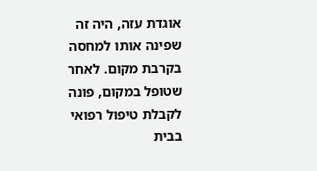אוגדת עזה, היה זה שפינה אותו למחסה בקרבת מקום. לאחר שטופל במקום, פונה לקבלת טיפול רפואי בבית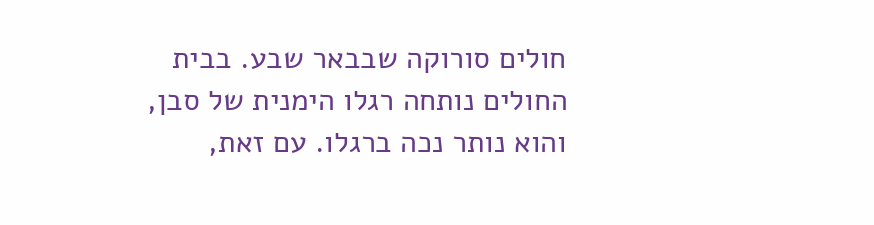חולים סורוקה שבבאר שבע. בבית החולים נותחה רגלו הימנית של סבן, והוא נותר נכה ברגלו. עם זאת,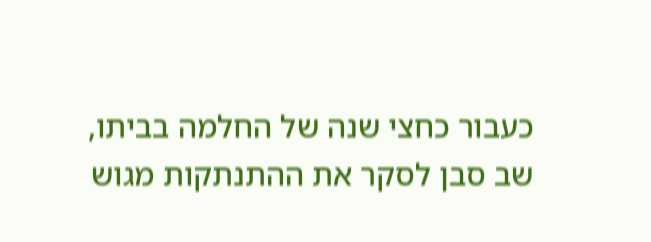כעבור כחצי שנה של החלמה בביתו, שב סבן לסקר את ההתנתקות מגוש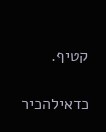קטיף.

כדאילהכיר